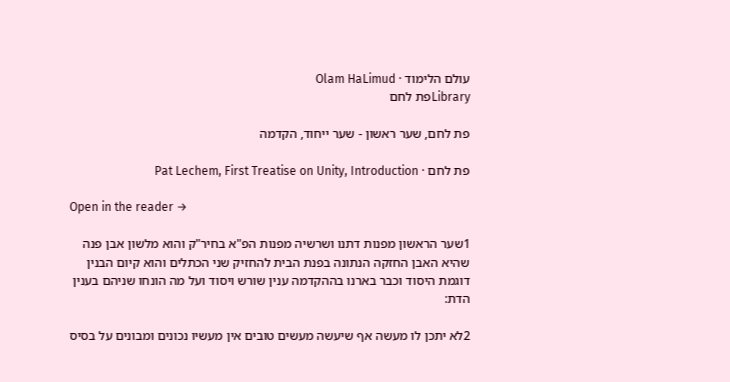עולם הלימוד · Olam HaLimud
Libraryפת לחם

פת לחם, שער ראשון - שער ייחוד, הקדמה

פת לחם · Pat Lechem, First Treatise on Unity, Introduction

Open in the reader →

1שער הראשון מפנות דתנו ושרשיה מפנות הפ"א בחיר"ק והוא מלשון אבן פנה שהיא האבן החזקה הנתונה בפנת הבית להחזיק שני הכתלים והוא קיום הבנין דוגמת היסוד וכבר בארנו בההקדמה ענין שורש ויסוד ועל מה הונחו שניהם בענין הדת:

2לא יתכן לו מעשה אף שיעשה מעשים טובים אין מעשיו נכונים ומבונים על בסיס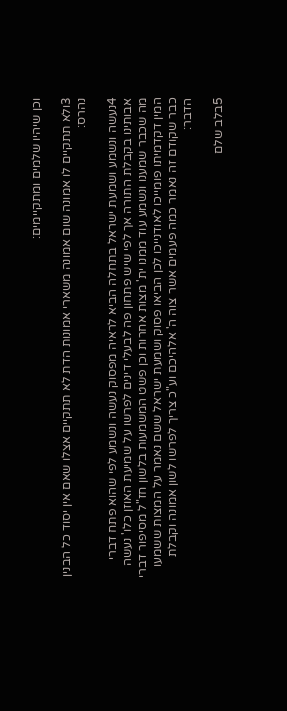וכן שיהיו שלמים ומתקיימים:

3ולא תתקיים לו אמונה שום אמונה משארי אמונות הדת לא תתקיים אצלו שאם אין יסוד כל הבנין נהרס:

4נעשה ונשמע ושמעת ישראל בתחלה הביא לראיה מפסוק נעשה ונשמע לפי שהוא פתח דברי אבותינו בקבלת התורה אך לפי שיש פתחון פה לבעלי דינים לפרשו על שמיעת האוזן כלו' נעשה מה שכבר שמענו ונשמע עוד ממנו ית' מצות אחרות וכן פשט המשמעות בלשון חז"ל מסיפור דברי המין דקדמיתו פומייכו לאודנייכו לכן הביאו פסוק ושמעת ישראל ששם נאמר על המצות ששמעו כבר שקודם זה נאמר כמה פעמים אשר צוה ה' אלהיכם וע"כ צריך לפרשו לשון אמונה וקבלת הדבר:

5בלב שלם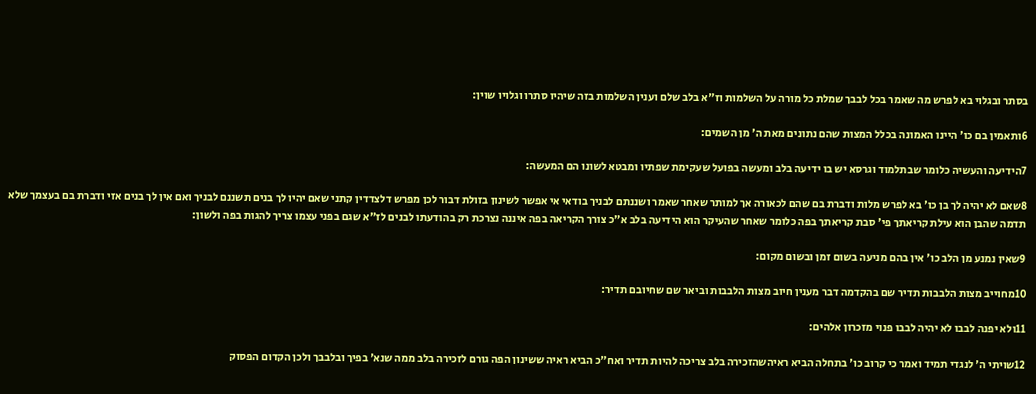בסתר ובגלוי בא לפרש מה שאמר בכל לבבך שמלת כל מורה על השלמות וז"א בלב שלם וענין השלמות בזה שיהיו סתרו וגלויו שוין:

6ותאמין בם כו' היינו האמונה בכלל המצות שהם נתונים מאת ה' מן השמים:

7הידיעה והעשיה כלומר שבתלמוד וגרסא יש בו ידיעה בלב ומעשה בפועל שעקימת שפתיו ומבטא לשונו הם המעשה:

8שאם לא יהיה לך בן כו' בא לפרש מלות ודברת בם שהם לכאורה אך למותר שאחר שאמר ושננתם לבניך בודאי אי אפשר לשינון בזולת דבור לכן מפרש דלצדדין קתני שאם יהיו לך בנים תשננם לבניך ואם אין לך בנים אזי ודברת בם בעצמך שלא תדמה שהבן הוא עילת קריאתך פי' סבת קריאתך בפה כלומר שאחר שהעיקר הוא הידיעה בלב א"כ צורך הקריאה בפה איננה נצרכת רק בהודעתו לבנים לז"א שגם בפני עצמו צריך להגות בפה ולשון:

9שאין נמנע מן הלב כו' אין בהם מניעה בשום זמן ובשום מקום:

10מחוייב מצות הלבבות תדיר שם בהקדמה דבר מענין חיוב מצות הלבבות וביאר שם שחיובם תדיר:

11ולא יפנה לבבו לא יהיה לבבו פנוי מזכרון אלהים:

12שויתי ה' לנגדי תמיד ואמר כי קרוב כו' בתחלה הביא ראיהשהזכירה בלב צריכה להיות תדיר ואח"כ הביא ראיה ששינון הפה גורם לזכירה בלב ממה שנא' בפיך ובלבבך ולכן הקדום הפסוק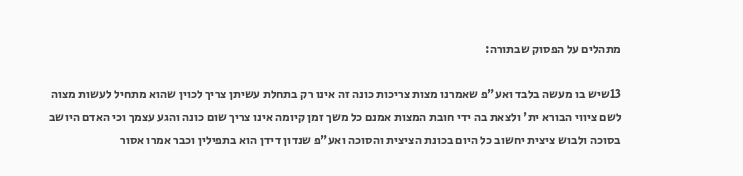מתהלים על הפסוק שבתורה:

13שיש בו מעשה בלבד ואע"פ שאמרנו מצות צריכות כונה זה אינו רק בתחלת עשיתן צריך לכוין שהוא מתחיל לעשות מצוה לשם ציווי הבורא ית' ולצאת בה ידי חובת המצות אמנם כל משך זמן קיומה אינו צריך שום כונה והגע עצמך וכי האדם היושב בסוכה ולבוש ציצית יחשוב כל היום בכונת הציצית והסוכה ואע"פ שנדון דידן הוא בתפילין וכבר אמרו אסור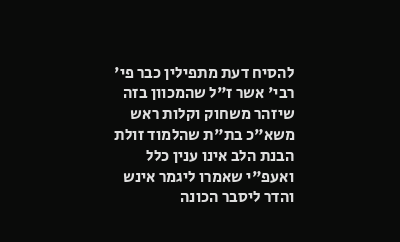להסיח דעת מתפילין כבר פי' רבי' אשר ז"ל שהמכוון בזה שיזהר משחוק וקלות ראש משא"כ בת"ת שהלמוד זולת הבנת הלב אינו ענין כלל ואעפ"י שאמרו ליגמר אינש והדר ליסבר הכונה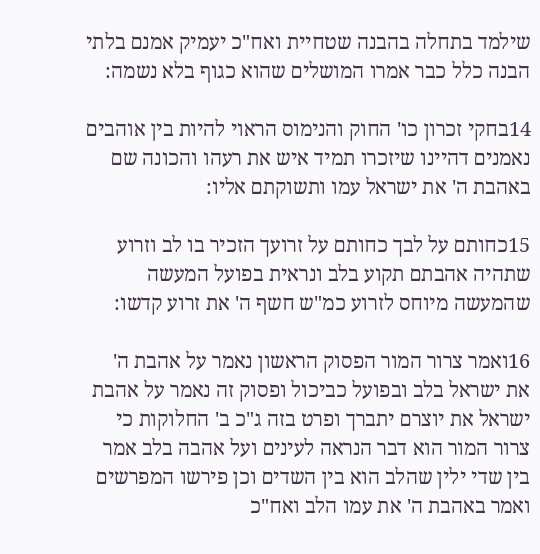שילמד בתחלה בהבנה שטחיית ואח"כ יעמיק אמנם בלתי הבנה כלל כבר אמרו המושלים שהוא כגוף בלא נשמה:

14בחקי זכרון כו' החוק והנימוס הראוי להיות בין אוהבים נאמנים דהיינו שיזכרו תמיד איש את רעהו והכונה שם באהבת ה' את ישראל עמו ותשוקתם אליו:

15כחותם על לבך כחותם על זרועך הזכיר בו לב וזרוע שתהיה אהבתם תקוע בלב ונראית בפועל המעשה שהמעשה מיוחס לזרוע כמ"ש חשף ה' את זרוע קדשו:

16ואמר צרור המור הפסוק הראשון נאמר על אהבת ה' את ישראל בלב ובפועל כביכול ופסוק זה נאמר על אהבת ישראל את יוצרם יתברך ופרט בזה ג"כ ב' החלוקות כי צרור המור הוא דבר הנראה לעינים ועל אהבה בלב אמר בין שדי ילין שהלב הוא בין השדים וכן פירשו המפרשים ואמר באהבת ה' את עמו הלב ואח"כ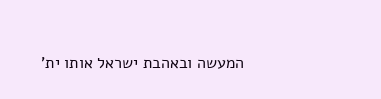המעשה ובאהבת ישראל אותו ית'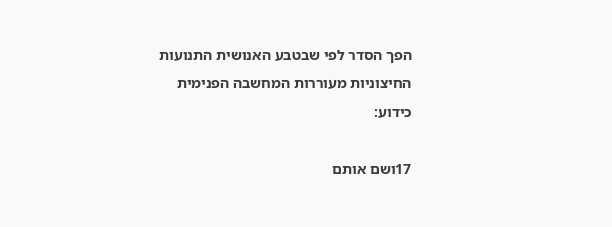הפך הסדר לפי שבטבע האנושית התנועות החיצוניות מעוררות המחשבה הפנימית כידוע:

17ושם אותם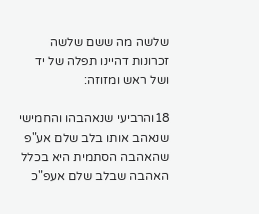שלשה מה ששם שלשה זכרונות דהיינו תפלה של יד ושל ראש ומזוזה:

18והרביעי שנאהבהו והחמישי שנאהב אותו בלב שלם אע"פ שהאהבה הסתמית היא בכלל האהבה שבלב שלם אעפ"כ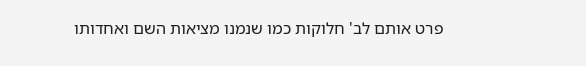פרט אותם לב' חלוקות כמו שנמנו מציאות השם ואחדותו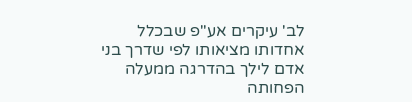לב' עיקרים אע"פ שבכלל אחדותו מציאותו לפי שדרך בני אדם לילך בהדרגה ממעלה הפחותה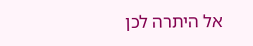אל היתרה לכן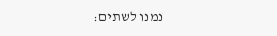נמנו לשתים: